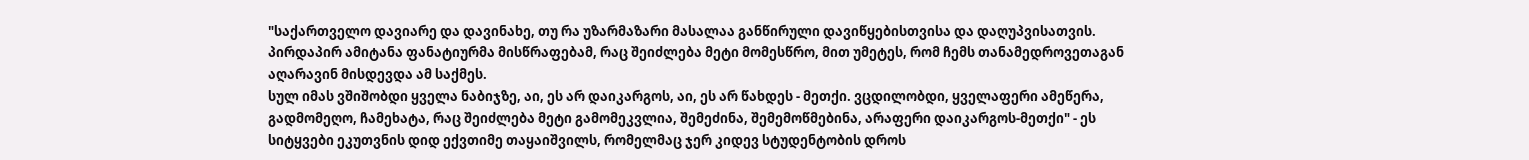"საქართველო დავიარე და დავინახე, თუ რა უზარმაზარი მასალაა განწირული დავიწყებისთვისა და დაღუპვისათვის. პირდაპირ ამიტანა ფანატიურმა მისწრაფებამ, რაც შეიძლება მეტი მომესწრო, მით უმეტეს, რომ ჩემს თანამედროვეთაგან აღარავინ მისდევდა ამ საქმეს.
სულ იმას ვშიშობდი ყველა ნაბიჯზე, აი, ეს არ დაიკარგოს, აი, ეს არ წახდეს - მეთქი. ვცდილობდი, ყველაფერი ამეწერა, გადმომეღო, ჩამეხატა, რაც შეიძლება მეტი გამომეკვლია, შემეძინა, შემემოწმებინა, არაფერი დაიკარგოს-მეთქი" - ეს სიტყვები ეკუთვნის დიდ ექვთიმე თაყაიშვილს, რომელმაც ჯერ კიდევ სტუდენტობის დროს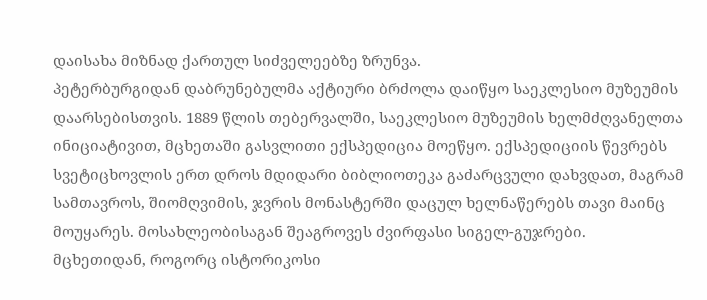დაისახა მიზნად ქართულ სიძველეებზე ზრუნვა.
პეტერბურგიდან დაბრუნებულმა აქტიური ბრძოლა დაიწყო საეკლესიო მუზეუმის დაარსებისთვის. 1889 წლის თებერვალში, საეკლესიო მუზეუმის ხელმძღვანელთა ინიციატივით, მცხეთაში გასვლითი ექსპედიცია მოეწყო. ექსპედიციის წევრებს სვეტიცხოვლის ერთ დროს მდიდარი ბიბლიოთეკა გაძარცვული დახვდათ, მაგრამ სამთავროს, შიომღვიმის, ჯვრის მონასტერში დაცულ ხელნაწერებს თავი მაინც მოუყარეს. მოსახლეობისაგან შეაგროვეს ძვირფასი სიგელ-გუჯრები.
მცხეთიდან, როგორც ისტორიკოსი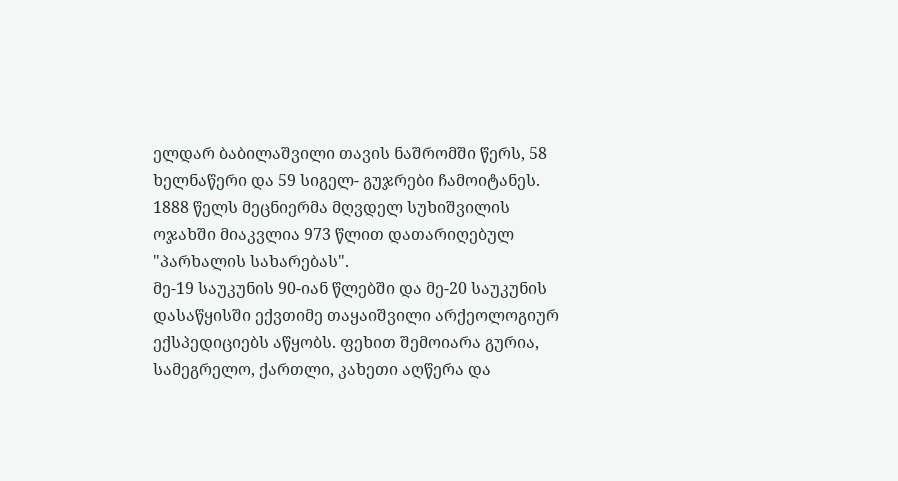ელდარ ბაბილაშვილი თავის ნაშრომში წერს, 58 ხელნაწერი და 59 სიგელ- გუჯრები ჩამოიტანეს. 1888 წელს მეცნიერმა მღვდელ სუხიშვილის ოჯახში მიაკვლია 973 წლით დათარიღებულ "პარხალის სახარებას".
მე-19 საუკუნის 90-იან წლებში და მე-20 საუკუნის დასაწყისში ექვთიმე თაყაიშვილი არქეოლოგიურ ექსპედიციებს აწყობს. ფეხით შემოიარა გურია, სამეგრელო, ქართლი, კახეთი აღწერა და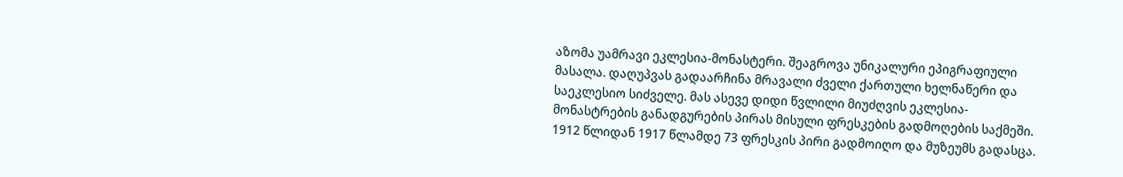აზომა უამრავი ეკლესია-მონასტერი. შეაგროვა უნიკალური ეპიგრაფიული მასალა. დაღუპვას გადაარჩინა მრავალი ძველი ქართული ხელნაწერი და საეკლესიო სიძველე. მას ასევე დიდი წვლილი მიუძღვის ეკლესია-მონასტრების განადგურების პირას მისული ფრესკების გადმოღების საქმეში. 1912 წლიდან 1917 წლამდე 73 ფრესკის პირი გადმოიღო და მუზეუმს გადასცა.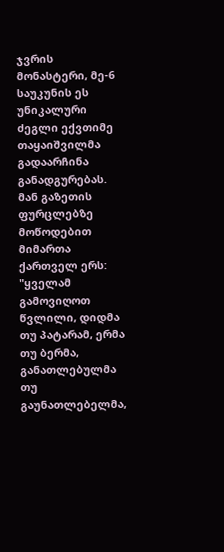ჯვრის მონასტერი, მე-6 საუკუნის ეს უნიკალური ძეგლი ექვთიმე თაყაიშვილმა გადაარჩინა განადგურებას. მან გაზეთის ფურცლებზე მოწოდებით მიმართა ქართველ ერს:
"ყველამ გამოვიღოთ წვლილი, დიდმა თუ პატარამ, ერმა თუ ბერმა, განათლებულმა თუ გაუნათლებელმა,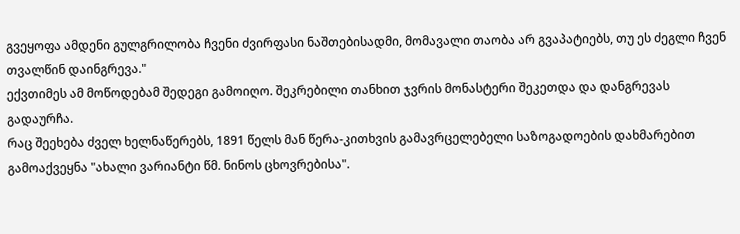გვეყოფა ამდენი გულგრილობა ჩვენი ძვირფასი ნაშთებისადმი, მომავალი თაობა არ გვაპატიებს, თუ ეს ძეგლი ჩვენ თვალწინ დაინგრევა."
ექვთიმეს ამ მოწოდებამ შედეგი გამოიღო. შეკრებილი თანხით ჯვრის მონასტერი შეკეთდა და დანგრევას გადაურჩა.
რაც შეეხება ძველ ხელნაწერებს, 1891 წელს მან წერა-კითხვის გამავრცელებელი საზოგადოების დახმარებით გამოაქვეყნა "ახალი ვარიანტი წმ. ნინოს ცხოვრებისა".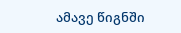ამავე წიგნში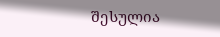შესულია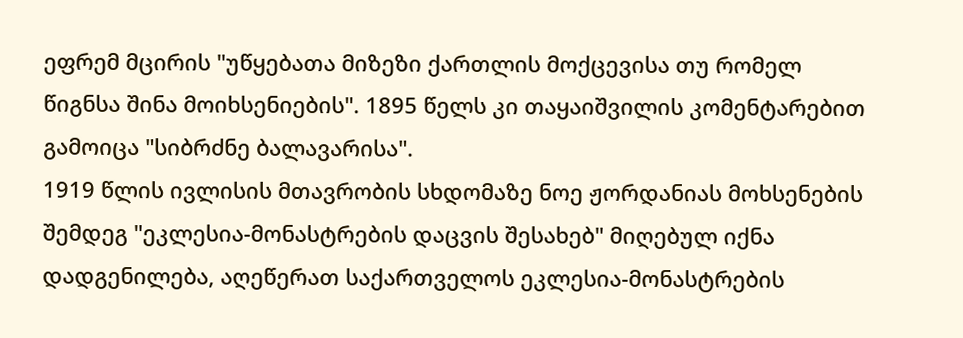ეფრემ მცირის "უწყებათა მიზეზი ქართლის მოქცევისა თუ რომელ წიგნსა შინა მოიხსენიების". 1895 წელს კი თაყაიშვილის კომენტარებით გამოიცა "სიბრძნე ბალავარისა".
1919 წლის ივლისის მთავრობის სხდომაზე ნოე ჟორდანიას მოხსენების შემდეგ "ეკლესია-მონასტრების დაცვის შესახებ" მიღებულ იქნა დადგენილება, აღეწერათ საქართველოს ეკლესია-მონასტრების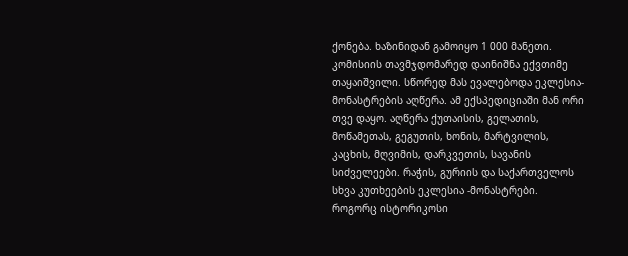ქონება. ხაზინიდან გამოიყო 1 000 მანეთი. კომისიის თავმჯდომარედ დაინიშნა ექვთიმე თაყაიშვილი. სწორედ მას ევალებოდა ეკლესია-მონასტრების აღწერა. ამ ექსპედიციაში მან ორი თვე დაყო. აღწერა ქუთაისის, გელათის, მოწამეთას, გეგუთის, ხონის, მარტვილის, კაცხის, მღვიმის, დარკვეთის, სავანის სიძველეები. რაჭის, გურიის და საქართველოს სხვა კუთხეების ეკლესია -მონასტრები.
როგორც ისტორიკოსი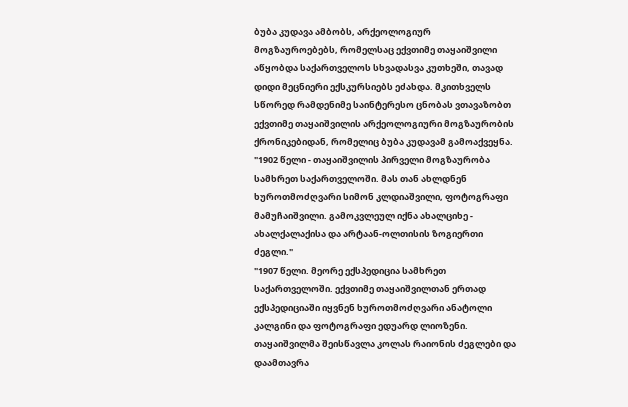ბუბა კუდავა ამბობს, არქეოლოგიურ მოგზაუროებებს, რომელსაც ექვთიმე თაყაიშვილი აწყობდა საქართველოს სხვადასვა კუთხეში, თავად დიდი მეცნიერი ექსკურსიებს ეძახდა. მკითხველს სწორედ რამდენიმე საინტერესო ცნობას ვთავაზობთ ექვთიმე თაყაიშვილის არქეოლოგიური მოგზაურობის ქრონიკებიდან, რომელიც ბუბა კუდავამ გამოაქვეყნა.
"1902 წელი - თაყაიშვილის პირველი მოგზაურობა სამხრეთ საქართველოში. მას თან ახლდნენ ხუროთმოძღვარი სიმონ კლდიაშვილი, ფოტოგრაფი მამუჩაიშვილი. გამოკვლეულ იქნა ახალციხე - ახალქალაქისა და არტაან-ოლთისის ზოგიერთი ძეგლი."
"1907 წელი. მეორე ექსპედიცია სამხრეთ საქართველოში. ექვთიმე თაყაიშვილთან ერთად ექსპედიციაში იყვნენ ხუროთმოძღვარი ანატოლი კალგინი და ფოტოგრაფი ედუარდ ლიოზენი. თაყაიშვილმა შეისწავლა კოლას რაიონის ძეგლები და დაამთავრა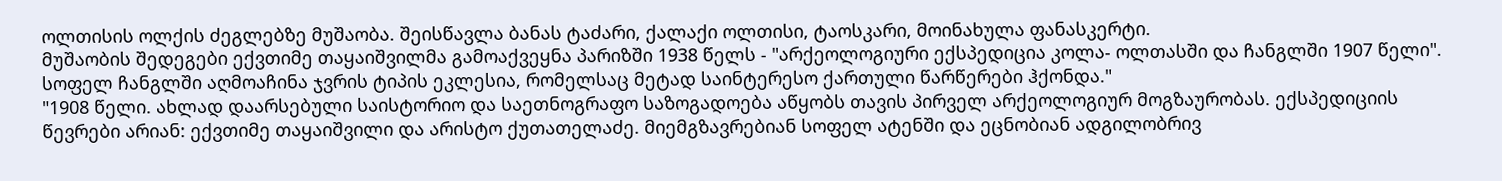ოლთისის ოლქის ძეგლებზე მუშაობა. შეისწავლა ბანას ტაძარი, ქალაქი ოლთისი, ტაოსკარი, მოინახულა ფანასკერტი.
მუშაობის შედეგები ექვთიმე თაყაიშვილმა გამოაქვეყნა პარიზში 1938 წელს - "არქეოლოგიური ექსპედიცია კოლა- ოლთასში და ჩანგლში 1907 წელი". სოფელ ჩანგლში აღმოაჩინა ჯვრის ტიპის ეკლესია, რომელსაც მეტად საინტერესო ქართული წარწერები ჰქონდა."
"1908 წელი. ახლად დაარსებული საისტორიო და საეთნოგრაფო საზოგადოება აწყობს თავის პირველ არქეოლოგიურ მოგზაურობას. ექსპედიციის წევრები არიან: ექვთიმე თაყაიშვილი და არისტო ქუთათელაძე. მიემგზავრებიან სოფელ ატენში და ეცნობიან ადგილობრივ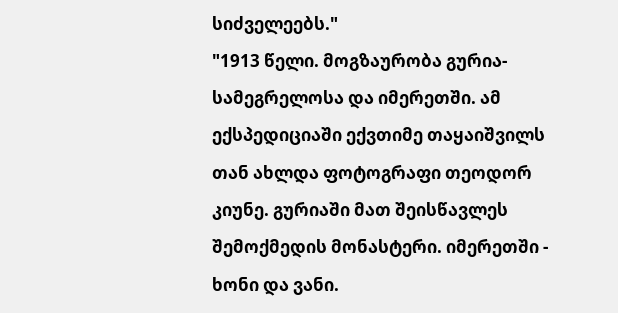სიძველეებს."
"1913 წელი. მოგზაურობა გურია-სამეგრელოსა და იმერეთში. ამ ექსპედიციაში ექვთიმე თაყაიშვილს თან ახლდა ფოტოგრაფი თეოდორ კიუნე. გურიაში მათ შეისწავლეს შემოქმედის მონასტერი. იმერეთში - ხონი და ვანი.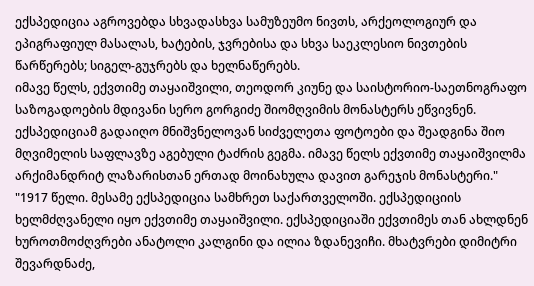ექსპედიცია აგროვებდა სხვადასხვა სამუზეუმო ნივთს, არქეოლოგიურ და ეპიგრაფიულ მასალას, ხატების, ჯვრებისა და სხვა საეკლესიო ნივთების წარწერებს; სიგელ-გუჯრებს და ხელნაწერებს.
იმავე წელს, ექვთიმე თაყაიშვილი, თეოდორ კიუნე და საისტორიო-საეთნოგრაფო საზოგადოების მდივანი სერო გორგიძე შიომღვიმის მონასტერს ეწვივნენ. ექსპედიციამ გადაიღო მნიშვნელოვან სიძველეთა ფოტოები და შეადგინა შიო მღვიმელის საფლავზე აგებული ტაძრის გეგმა. იმავე წელს ექვთიმე თაყაიშვილმა არქიმანდრიტ ლაზარისთან ერთად მოინახულა დავით გარეჯის მონასტერი."
"1917 წელი. მესამე ექსპედიცია სამხრეთ საქართველოში. ექსპედიციის ხელმძღვანელი იყო ექვთიმე თაყაიშვილი. ექსპედიციაში ექვთიმეს თან ახლდნენ ხუროთმოძღვრები ანატოლი კალგინი და ილია ზდანევიჩი. მხატვრები დიმიტრი შევარდნაძე,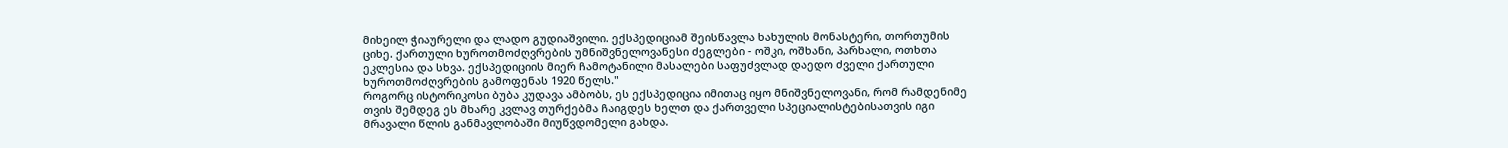მიხეილ ჭიაურელი და ლადო გუდიაშვილი. ექსპედიციამ შეისწავლა ხახულის მონასტერი, თორთუმის ციხე. ქართული ხუროთმოძღვრების უმნიშვნელოვანესი ძეგლები - ოშკი, ოშხანი, პარხალი, ოთხთა ეკლესია და სხვა. ექსპედიციის მიერ ჩამოტანილი მასალები საფუძვლად დაედო ძველი ქართული ხუროთმოძღვრების გამოფენას 1920 წელს."
როგორც ისტორიკოსი ბუბა კუდავა ამბობს, ეს ექსპედიცია იმითაც იყო მნიშვნელოვანი, რომ რამდენიმე თვის შემდეგ ეს მხარე კვლავ თურქებმა ჩაიგდეს ხელთ და ქართველი სპეციალისტებისათვის იგი მრავალი წლის განმავლობაში მიუწვდომელი გახდა.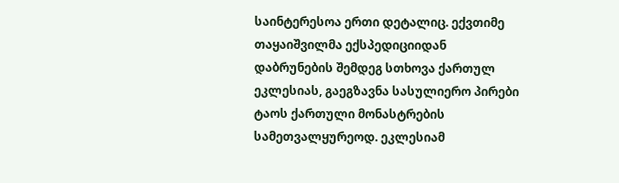საინტერესოა ერთი დეტალიც. ექვთიმე თაყაიშვილმა ექსპედიციიდან დაბრუნების შემდეგ სთხოვა ქართულ ეკლესიას, გაეგზავნა სასულიერო პირები ტაოს ქართული მონასტრების სამეთვალყურეოდ. ეკლესიამ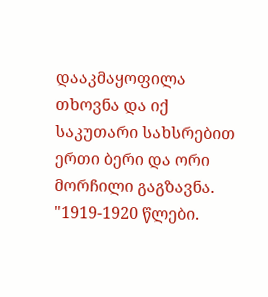დააკმაყოფილა თხოვნა და იქ საკუთარი სახსრებით ერთი ბერი და ორი მორჩილი გაგზავნა.
"1919-1920 წლები.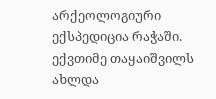არქეოლოგიური ექსპედიცია რაჭაში. ექვთიმე თაყაიშვილს ახლდა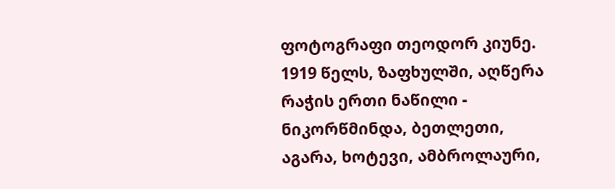ფოტოგრაფი თეოდორ კიუნე. 1919 წელს, ზაფხულში, აღწერა რაჭის ერთი ნაწილი - ნიკორწმინდა, ბეთლეთი, აგარა, ხოტევი, ამბროლაური,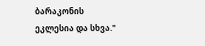ბარაკონის ეკლესია და სხვა."